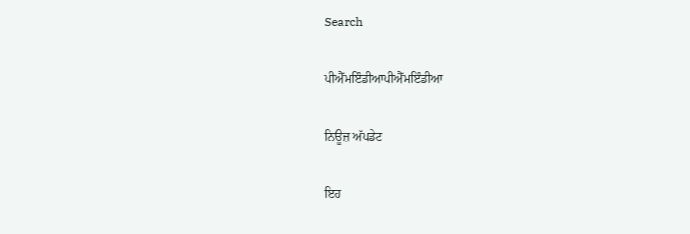Search

ਪੀਐੱਮਇੰਡੀਆਪੀਐੱਮਇੰਡੀਆ

ਨਿਊਜ਼ ਅੱਪਡੇਟ

ਇਹ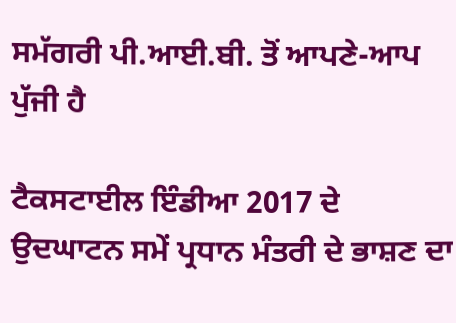ਸਮੱਗਰੀ ਪੀ.ਆਈ.ਬੀ. ਤੋਂ ਆਪਣੇ-ਆਪ ਪੁੱਜੀ ਹੈ

ਟੈਕਸਟਾਈਲ ਇੰਡੀਆ 2017 ਦੇ ਉਦਘਾਟਨ ਸਮੇਂ ਪ੍ਰਧਾਨ ਮੰਤਰੀ ਦੇ ਭਾਸ਼ਣ ਦਾ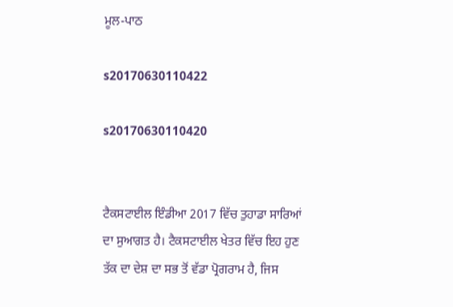ਮੂਲ-ਪਾਠ

s20170630110422

s20170630110420


ਟੈਕਸਟਾਈਲ ਇੰਡੀਆ 2017 ਵਿੱਚ ਤੁਹਾਡਾ ਸਾਰਿਆਂ ਦਾ ਸੁਆਗਤ ਹੈ। ਟੈਕਸਟਾਈਲ ਖੇਤਰ ਵਿੱਚ ਇਹ ਹੁਣ ਤੱਕ ਦਾ ਦੇਸ਼ ਦਾ ਸਭ ਤੋਂ ਵੱਡਾ ਪ੍ਰੋਗਰਾਮ ਹੈ, ਜਿਸ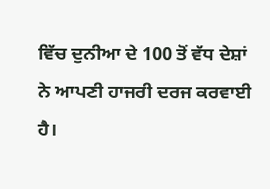ਵਿੱਚ ਦੁਨੀਆ ਦੇ 100 ਤੋਂ ਵੱਧ ਦੇਸ਼ਾਂ ਨੇ ਆਪਣੀ ਹਾਜਰੀ ਦਰਜ ਕਰਵਾਈ ਹੈ।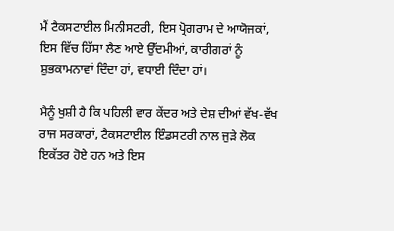ਮੈਂ ਟੈਕਸਟਾਈਲ ਮਿਨੀਸਟਰੀ, ਇਸ ਪ੍ਰੋਗਰਾਮ ਦੇ ਆਯੋਜਕਾਂ, ਇਸ ਵਿੱਚ ਹਿੱਸਾ ਲੈਣ ਆਏ ਉੱਦਮੀਆਂ, ਕਾਰੀਗਰਾਂ ਨੂੰ ਸ਼ੁਭਕਾਮਨਾਵਾਂ ਦਿੰਦਾ ਹਾਂ, ਵਧਾਈ ਦਿੰਦਾ ਹਾਂ।

ਮੈਨੂੰ ਖੁਸ਼ੀ ਹੈ ਕਿ ਪਹਿਲੀ ਵਾਰ ਕੇਂਦਰ ਅਤੇ ਦੇਸ਼ ਦੀਆਂ ਵੱਖ-ਵੱਖ ਰਾਜ ਸਰਕਾਰਾਂ, ਟੈਕਸਟਾਈਲ ਇੰਡਸਟਰੀ ਨਾਲ ਜੁੜੇ ਲੋਕ ਇਕੱਤਰ ਹੋਏ ਹਨ ਅਤੇ ਇਸ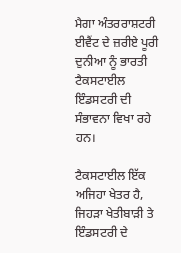ਮੈਗਾ ਅੰਤਰਰਾਸ਼ਟਰੀ ਈਵੈਂਟ ਦੇ ਜ਼ਰੀਏ ਪੂਰੀ ਦੁਨੀਆ ਨੂੰ ਭਾਰਤੀ ਟੈਕਸਟਾਈਲ ਇੰਡਸਟਰੀ ਦੀ ਸੰਭਾਵਨਾ ਵਿਖਾ ਰਹੇ ਹਨ।

ਟੈਕਸਟਾਈਲ ਇੱਕ ਅਜਿਹਾ ਖੇਤਰ ਹੈ, ਜਿਹੜਾ ਖੇਤੀਬਾੜੀ ਤੇ ਇੰਡਸਟਰੀ ਦੇ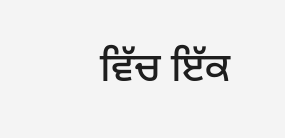ਵਿੱਚ ਇੱਕ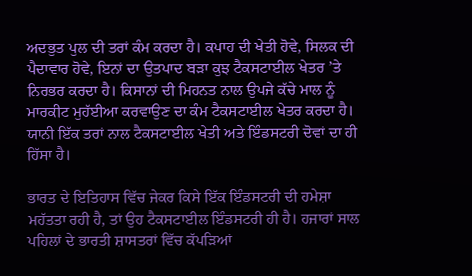ਅਦਭੁਤ ਪੁਲ ਦੀ ਤਰਾਂ ਕੰਮ ਕਰਦਾ ਹੈ। ਕਪਾਹ ਦੀ ਖੇਤੀ ਹੋਵੇ, ਸਿਲਕ ਦੀ ਪੈਦਾਵਾਰ ਹੋਵੇ, ਇਨਾਂ ਦਾ ਉਤਪਾਦ ਬੜਾ ਕੁਝ ਟੈਕਸਟਾਈਲ ਖੇਤਰ ’ਤੇ ਨਿਰਭਰ ਕਰਦਾ ਹੈ। ਕਿਸਾਨਾਂ ਦੀ ਮਿਹਨਤ ਨਾਲ ਉਪਜੇ ਕੱਚੇ ਮਾਲ ਨੂੰ ਮਾਰਕੀਟ ਮੁਹੱਈਆ ਕਰਵਾਉਣ ਦਾ ਕੰਮ ਟੈਕਸਟਾਈਲ ਖੇਤਰ ਕਰਦਾ ਹੈ। ਯਾਨੀ ਇੱਕ ਤਰਾਂ ਨਾਲ ਟੈਕਸਟਾਈਲ ਖੇਤੀ ਅਤੇ ਇੰਡਸਟਰੀ ਦੋਵਾਂ ਦਾ ਹੀ ਹਿੱਸਾ ਹੈ।

ਭਾਰਤ ਦੇ ਇਤਿਹਾਸ ਵਿੱਚ ਜੇਕਰ ਕਿਸੇ ਇੱਕ ਇੰਡਸਟਰੀ ਦੀ ਹਮੇਸ਼ਾ ਮਹੱਤਤਾ ਰਹੀ ਹੈ, ਤਾਂ ਉਹ ਟੈਕਸਟਾਈਲ ਇੰਡਸਟਰੀ ਹੀ ਹੈ। ਹਜਾਰਾਂ ਸਾਲ ਪਹਿਲਾਂ ਦੇ ਭਾਰਤੀ ਸ਼ਾਸਤਰਾਂ ਵਿੱਚ ਕੱਪੜਿਆਂ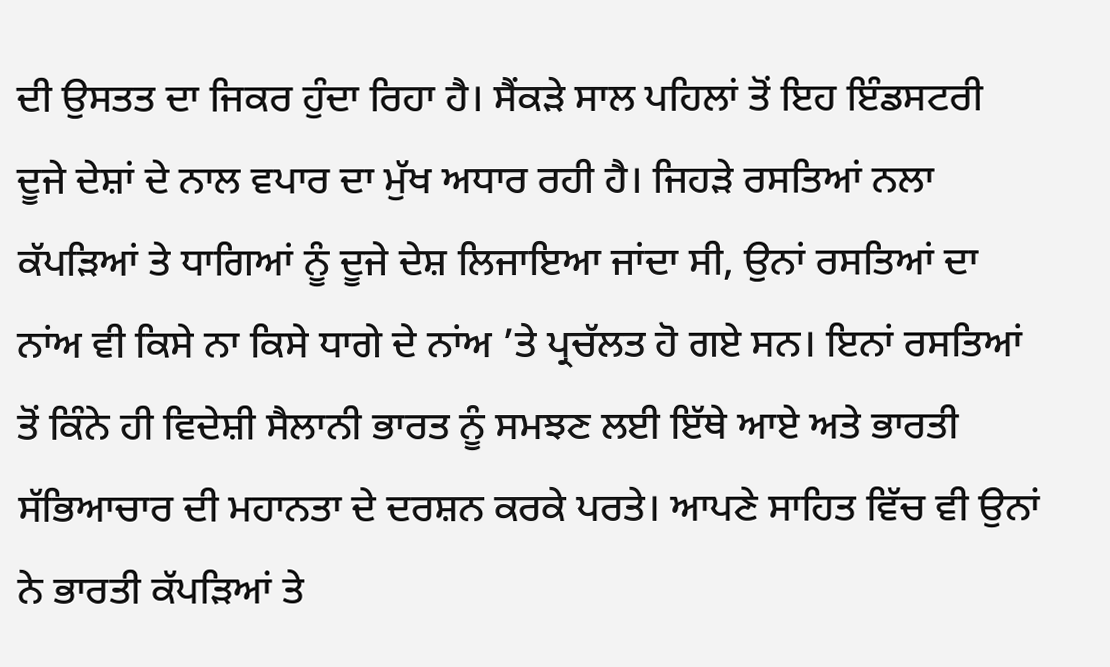ਦੀ ਉਸਤਤ ਦਾ ਜਿਕਰ ਹੁੰਦਾ ਰਿਹਾ ਹੈ। ਸੈਂਕੜੇ ਸਾਲ ਪਹਿਲਾਂ ਤੋਂ ਇਹ ਇੰਡਸਟਰੀ ਦੂਜੇ ਦੇਸ਼ਾਂ ਦੇ ਨਾਲ ਵਪਾਰ ਦਾ ਮੁੱਖ ਅਧਾਰ ਰਹੀ ਹੈ। ਜਿਹੜੇ ਰਸਤਿਆਂ ਨਲਾ ਕੱਪੜਿਆਂ ਤੇ ਧਾਗਿਆਂ ਨੂੰ ਦੂਜੇ ਦੇਸ਼ ਲਿਜਾਇਆ ਜਾਂਦਾ ਸੀ, ਉਨਾਂ ਰਸਤਿਆਂ ਦਾ ਨਾਂਅ ਵੀ ਕਿਸੇ ਨਾ ਕਿਸੇ ਧਾਗੇ ਦੇ ਨਾਂਅ ’ਤੇ ਪ੍ਰਚੱਲਤ ਹੋ ਗਏ ਸਨ। ਇਨਾਂ ਰਸਤਿਆਂ ਤੋਂ ਕਿੰਨੇ ਹੀ ਵਿਦੇਸ਼ੀ ਸੈਲਾਨੀ ਭਾਰਤ ਨੂੰ ਸਮਝਣ ਲਈ ਇੱਥੇ ਆਏ ਅਤੇ ਭਾਰਤੀ ਸੱਭਿਆਚਾਰ ਦੀ ਮਹਾਨਤਾ ਦੇ ਦਰਸ਼ਨ ਕਰਕੇ ਪਰਤੇ। ਆਪਣੇ ਸਾਹਿਤ ਵਿੱਚ ਵੀ ਉਨਾਂ ਨੇ ਭਾਰਤੀ ਕੱਪੜਿਆਂ ਤੇ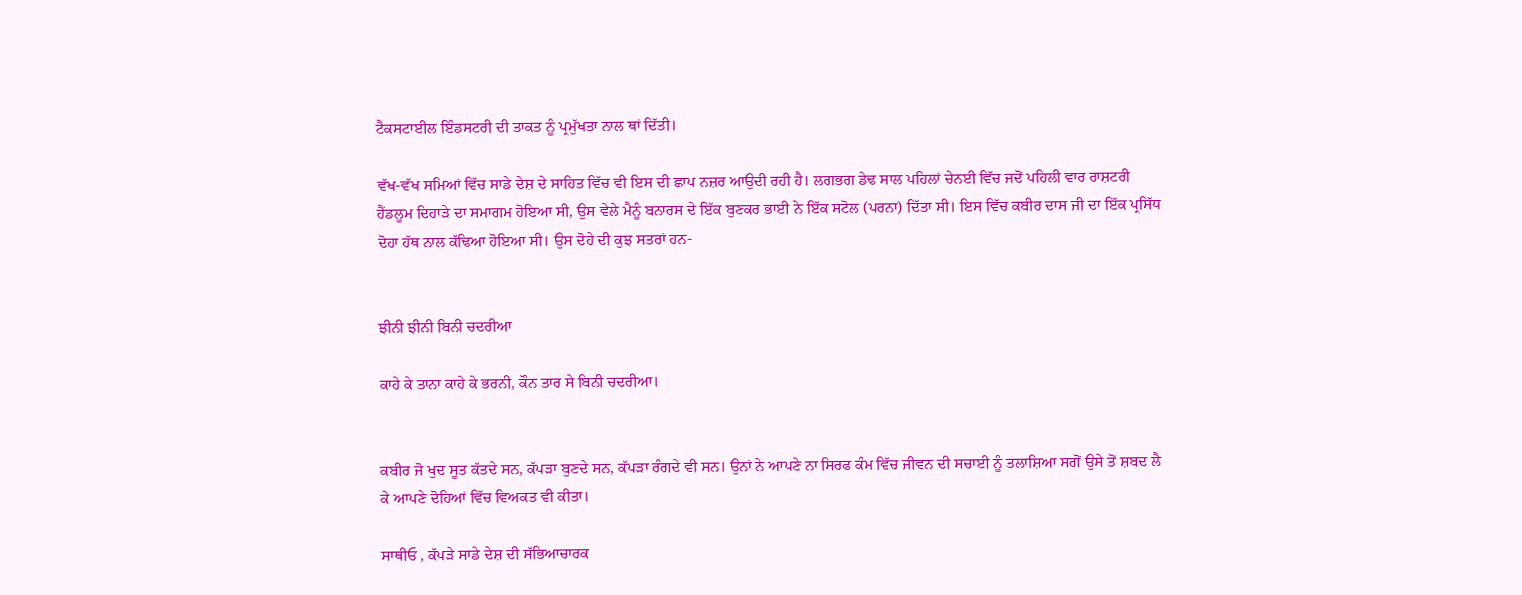ਟੈਕਸਟਾਈਲ ਇੰਡਸਟਰੀ ਦੀ ਤਾਕਤ ਨੂੰ ਪ੍ਰਮੁੱਖਤਾ ਨਾਲ ਥਾਂ ਦਿੱਤੀ।

ਵੱਖ-ਵੱਖ ਸਮਿਆਂ ਵਿੱਚ ਸਾਡੇ ਦੇਸ਼ ਦੇ ਸਾਹਿਤ ਵਿੱਚ ਵੀ ਇਸ ਦੀ ਛਾਪ ਨਜ਼ਰ ਆਉਦੀ ਰਹੀ ਹੈ। ਲਗਭਗ ਡੇਢ ਸਾਲ ਪਹਿਲਾਂ ਚੇਨਈ ਵਿੱਚ ਜਦੋਂ ਪਹਿਲੀ ਵਾਰ ਰਾਸ਼ਟਰੀ ਹੈਂਡਲੂਮ ਦਿਹਾੜੇ ਦਾ ਸਮਾਗਮ ਹੋਇਆ ਸੀ, ਉਸ ਵੇਲੇ ਮੈਨੂੰ ਬਨਾਰਸ ਦੇ ਇੱਕ ਬੁਣਕਰ ਭਾਈ ਨੇ ਇੱਕ ਸਟੋਲ (ਪਰਨਾ) ਦਿੱਤਾ ਸੀ। ਇਸ ਵਿੱਚ ਕਬੀਰ ਦਾਸ ਜੀ ਦਾ ਇੱਕ ਪ੍ਰਸਿੱਧ ਦੋਹਾ ਹੱਥ ਨਾਲ ਕੱਢਿਆ ਹੋਇਆ ਸੀ। ਉਸ ਦੋਹੇ ਦੀ ਕੁਝ ਸਤਰਾਂ ਹਨ-


ਝੀਨੀ ਝੀਨੀ ਬਿਨੀ ਚਦਰੀਆ

ਕਾਹੇ ਕੇ ਤਾਨਾ ਕਾਹੇ ਕੇ ਭਰਨੀ, ਕੌਨ ਤਾਰ ਸੇ ਬਿਨੀ ਚਦਰੀਆ।


ਕਬੀਰ ਜੋ ਖੁਦ ਸੂਤ ਕੱਤਦੇ ਸਨ, ਕੱਪੜਾ ਬੁਣਦੇ ਸਨ, ਕੱਪੜਾ ਰੰਗਦੇ ਵੀ ਸਨ। ਉਨਾਂ ਨੇ ਆਪਣੇ ਨਾ ਸਿਰਫ ਕੰਮ ਵਿੱਚ ਜੀਵਨ ਦੀ ਸਚਾਈ ਨੂੰ ਤਲਾਸ਼ਿਆ ਸਗੋਂ ਉਸੇ ਤੋਂ ਸ਼ਬਦ ਲੈ ਕੇ ਆਪਣੇ ਦੋਹਿਆਂ ਵਿੱਚ ਵਿਅਕਤ ਵੀ ਕੀਤਾ।

ਸਾਥੀਓ , ਕੱਪੜੇ ਸਾਡੇ ਦੇਸ਼ ਦੀ ਸੱਭਿਆਚਾਰਕ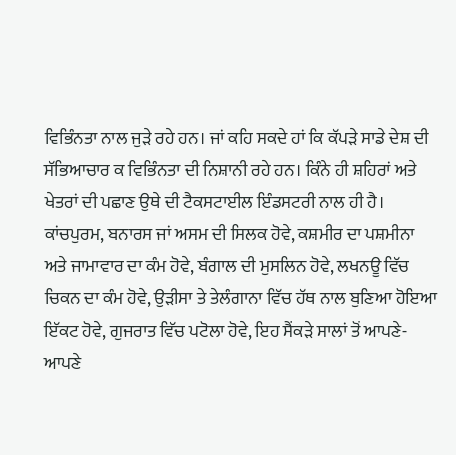ਵਿਭਿੰਨਤਾ ਨਾਲ ਜੁੜੇ ਰਹੇ ਹਨ। ਜਾਂ ਕਹਿ ਸਕਦੇ ਹਾਂ ਕਿ ਕੱਪੜੇ ਸਾਡੇ ਦੇਸ਼ ਦੀ ਸੱਭਿਆਚਾਰ ਕ ਵਿਭਿੰਨਤਾ ਦੀ ਨਿਸ਼ਾਨੀ ਰਹੇ ਹਨ। ਕਿੰਨੇ ਹੀ ਸ਼ਹਿਰਾਂ ਅਤੇ ਖੇਤਰਾਂ ਦੀ ਪਛਾਣ ਉਥੇ ਦੀ ਟੈਕਸਟਾਈਲ ਇੰਡਸਟਰੀ ਨਾਲ ਹੀ ਹੈ। ਕਾਂਚਪੁਰਮ, ਬਨਾਰਸ ਜਾਂ ਅਸਮ ਦੀ ਸਿਲਕ ਹੋਵੇ, ਕਸ਼ਮੀਰ ਦਾ ਪਸ਼ਮੀਨਾ ਅਤੇ ਜਾਮਾਵਾਰ ਦਾ ਕੰਮ ਹੋਵੇ, ਬੰਗਾਲ ਦੀ ਮੁਸਲਿਨ ਹੋਵੇ, ਲਖਨਊ ਵਿੱਚ ਚਿਕਨ ਦਾ ਕੰਮ ਹੋਵੇ, ਉੜੀਸਾ ਤੇ ਤੇਲੰਗਾਨਾ ਵਿੱਚ ਹੱਥ ਨਾਲ ਬੁਣਿਆ ਹੋਇਆ ਇੱਕਟ ਹੋਵੇ, ਗੁਜਰਾਤ ਵਿੱਚ ਪਟੋਲਾ ਹੋਵੇ, ਇਹ ਸੈਂਕੜੇ ਸਾਲਾਂ ਤੋਂ ਆਪਣੇ-ਆਪਣੇ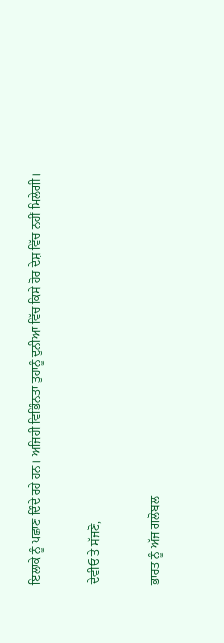ਇਲਾਕੇ ਨੂੰ ਪਛਾਣ ਦਿੰਦੇ ਰਹੇ ਹਨ। ਅਜਿਹੀ ਵਿਭਿੰਨਤਾ ਤੁਹਾਨੂੰ ਦੁਨੀਆ ਵਿੱਚ ਕਿਸੇ ਹੋਰ ਦੇਸ਼ ਵਿੱਚ ਨਹੀਂ ਮਿਲੇਗੀ।

ਦੇਵੀਓ ਤੇ ਸੱਜਣੋ,

ਭਾਰਤ ਨੂੰ ਅੱਜ ਗਲੋਬਲ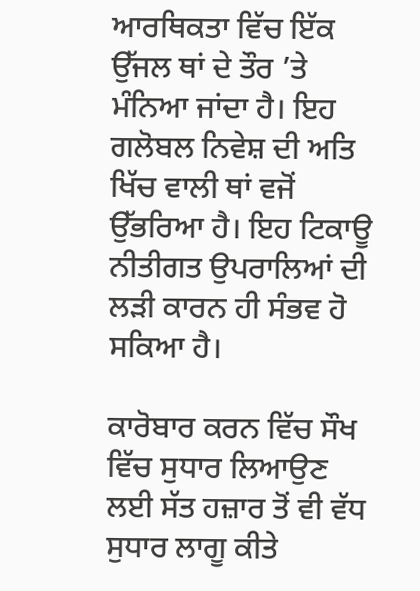ਆਰਥਿਕਤਾ ਵਿੱਚ ਇੱਕ ਉੱਜਲ ਥਾਂ ਦੇ ਤੌਰ ’ਤੇ ਮੰਨਿਆ ਜਾਂਦਾ ਹੈ। ਇਹ ਗਲੋਬਲ ਨਿਵੇਸ਼ ਦੀ ਅਤਿ ਖਿੱਚ ਵਾਲੀ ਥਾਂ ਵਜੋਂ ਉੱਭਰਿਆ ਹੈ। ਇਹ ਟਿਕਾਊ ਨੀਤੀਗਤ ਉਪਰਾਲਿਆਂ ਦੀ ਲੜੀ ਕਾਰਨ ਹੀ ਸੰਭਵ ਹੋ ਸਕਿਆ ਹੈ।

ਕਾਰੋਬਾਰ ਕਰਨ ਵਿੱਚ ਸੌਖ ਵਿੱਚ ਸੁਧਾਰ ਲਿਆਉਣ ਲਈ ਸੱਤ ਹਜ਼ਾਰ ਤੋਂ ਵੀ ਵੱਧ ਸੁਧਾਰ ਲਾਗੂ ਕੀਤੇ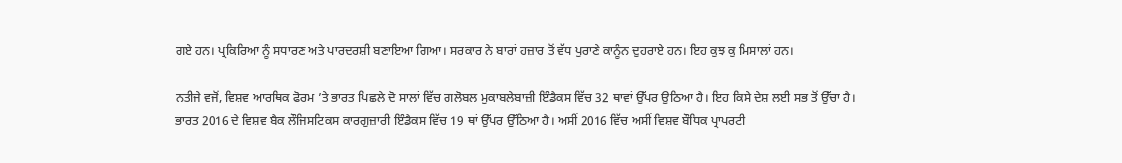ਗਏ ਹਨ। ਪ੍ਰਕਿਰਿਆ ਨੂੰ ਸਧਾਰਣ ਅਤੇ ਪਾਰਦਰਸ਼ੀ ਬਣਾਇਆ ਗਿਆ। ਸਰਕਾਰ ਨੇ ਬਾਰਾਂ ਹਜ਼ਾਰ ਤੋਂ ਵੱਧ ਪੁਰਾਣੇ ਕਾਨੂੰਨ ਦੁਹਰਾਏ ਹਨ। ਇਹ ਕੁਝ ਕੁ ਮਿਸਾਲਾਂ ਹਨ।

ਨਤੀਜੇ ਵਜੋਂ, ਵਿਸ਼ਵ ਆਰਥਿਕ ਫੋਰਮ ’ਤੇ ਭਾਰਤ ਪਿਛਲੇ ਦੋ ਸਾਲਾਂ ਵਿੱਚ ਗਲੋਬਲ ਮੁਕਾਬਲੇਬਾਜ਼ੀ ਇੰਡੈਕਸ ਵਿੱਚ 32 ਥਾਵਾਂ ਉੱਪਰ ਉਠਿਆ ਹੈ। ਇਹ ਕਿਸੇ ਦੇਸ਼ ਲਈ ਸਭ ਤੋਂ ਉੱਚਾ ਹੈ। ਭਾਰਤ 2016 ਦੇ ਵਿਸ਼ਵ ਬੈਕ ਲੌਜਿਸਟਿਕਸ ਕਾਰਗੁਜ਼ਾਰੀ ਇੰਡੈਕਸ ਵਿੱਚ 19 ਥਾਂ ਉੱਪਰ ਉੱਠਿਆ ਹੈ। ਅਸੀਂ 2016 ਵਿੱਚ ਅਸੀਂ ਵਿਸ਼ਵ ਬੌਧਿਕ ਪ੍ਰਾਪਰਟੀ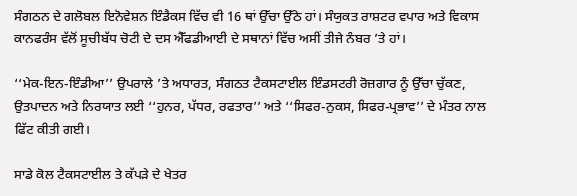ਸੰਗਠਨ ਦੇ ਗਲੋਬਲ ਇਨੋਵੇਸ਼ਨ ਇੰਡੈਕਸ ਵਿੱਚ ਵੀ 16 ਥਾਂ ਉੱਚਾ ਉੱਠੇ ਹਾਂ। ਸੰਯੁਕਤ ਰਾਸ਼ਟਰ ਵਪਾਰ ਅਤੇ ਵਿਕਾਸ ਕਾਨਫਰੰਸ ਵੱਲੋਂ ਸੂਚੀਬੱਧ ਚੋਟੀ ਦੇ ਦਸ ਐੱਫਡੀਆਈ ਦੇ ਸਥਾਨਾਂ ਵਿੱਚ ਅਸੀਂ ਤੀਜੇ ਨੰਬਰ ’ਤੇ ਹਾਂ।

‘‘ਮੇਕ-ਇਨ-ਇੰਡੀਆ’’ ਉਪਰਾਲੇ ’ਤੇ ਅਧਾਰਤ, ਸੰਗਠਤ ਟੈਕਸਟਾਈਲ ਇੰਡਸਟਰੀ ਰੋਜ਼ਗਾਰ ਨੂੰ ਉੱਚਾ ਚੁੱਕਣ, ਉਤਪਾਦਨ ਅਤੇ ਨਿਰਯਾਤ ਲਈ ‘‘ਹੁਨਰ, ਪੱਧਰ, ਰਫਤਾਰ’’ ਅਤੇ ‘‘ਸਿਫਰ-ਨੁਕਸ, ਸਿਫਰ-ਪ੍ਰਭਾਵ’’ ਦੇ ਮੰਤਰ ਨਾਲ ਫਿੱਟ ਕੀਤੀ ਗਈ।

ਸਾਡੇ ਕੋਲ ਟੈਕਸਟਾਈਲ ਤੇ ਕੱਪੜੇ ਦੇ ਖੇਤਰ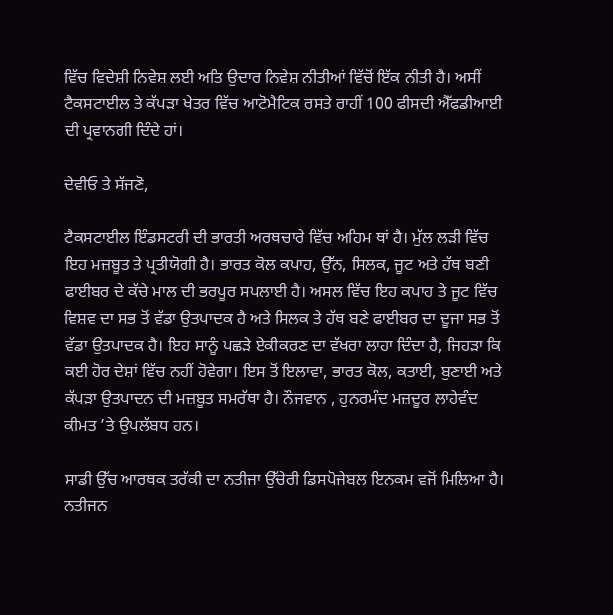ਵਿੱਚ ਵਿਦੇਸ਼ੀ ਨਿਵੇਸ਼ ਲਈ ਅਤਿ ਉਦਾਰ ਨਿਵੇਸ਼ ਨੀਤੀਆਂ ਵਿੱਚੋਂ ਇੱਕ ਨੀਤੀ ਹੈ। ਅਸੀਂ ਟੈਕਸਟਾਈਲ ਤੇ ਕੱਪੜਾ ਖੇਤਰ ਵਿੱਚ ਆਟੋਮੈਟਿਕ ਰਸਤੇ ਰਾਹੀਂ 100 ਫੀਸਦੀ ਐੱਫਡੀਆਈ ਦੀ ਪ੍ਰਵਾਨਗੀ ਦਿੰਦੇ ਹਾਂ।

ਦੇਵੀਓ ਤੇ ਸੱਜਣੋ,

ਟੈਕਸਟਾਈਲ ਇੰਡਸਟਰੀ ਦੀ ਭਾਰਤੀ ਅਰਥਚਾਰੇ ਵਿੱਚ ਅਹਿਮ ਥਾਂ ਹੈ। ਮੁੱਲ ਲੜੀ ਵਿੱਚ ਇਹ ਮਜ਼ਬੂਤ ਤੇ ਪ੍ਰਤੀਯੋਗੀ ਹੈ। ਭਾਰਤ ਕੋਲ ਕਪਾਹ, ਉੱਨ, ਸਿਲਕ, ਜੂਟ ਅਤੇ ਹੱਥ ਬਣੀ ਫਾਈਬਰ ਦੇ ਕੱਚੇ ਮਾਲ ਦੀ ਭਰਪੂਰ ਸਪਲਾਈ ਹੈ। ਅਸਲ ਵਿੱਚ ਇਹ ਕਪਾਹ ਤੇ ਜੂਟ ਵਿੱਚ ਵਿਸ਼ਵ ਦਾ ਸਭ ਤੋਂ ਵੱਡਾ ਉਤਪਾਦਕ ਹੈ ਅਤੇ ਸਿਲਕ ਤੇ ਹੱਥ ਬਣੇ ਫਾਈਬਰ ਦਾ ਦੂਜਾ ਸਭ ਤੋਂ ਵੱਡਾ ਉਤਪਾਦਕ ਹੈ। ਇਹ ਸਾਨੂੰ ਪਛੜੇ ਏਕੀਕਰਣ ਦਾ ਵੱਖਰਾ ਲਾਹਾ ਦਿੰਦਾ ਹੈ, ਜਿਹੜਾ ਕਿ ਕਈ ਹੋਰ ਦੇਸ਼ਾਂ ਵਿੱਚ ਨਹੀਂ ਹੋਵੇਗਾ। ਇਸ ਤੋਂ ਇਲਾਵਾ, ਭਾਰਤ ਕੋਲ, ਕਤਾਈ, ਬੁਣਾਈ ਅਤੇ ਕੱਪੜਾ ਉਤਪਾਦਨ ਦੀ ਮਜ਼ਬੂਤ ਸਮਰੱਥਾ ਹੈ। ਨੌਜਵਾਨ , ਹੁਨਰਮੰਦ ਮਜ਼ਦੂਰ ਲਾਹੇਵੰਦ ਕੀਮਤ ’ਤੇ ਉਪਲੱਬਧ ਹਨ।

ਸਾਡੀ ਉੱਚ ਆਰਥਕ ਤਰੱਕੀ ਦਾ ਨਤੀਜਾ ਉੱਚੇਰੀ ਡਿਸਪੋਜੇਬਲ ਇਨਕਮ ਵਜੋਂ ਮਿਲਿਆ ਹੈ। ਨਤੀਜਨ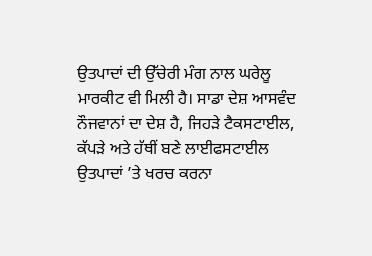ਉਤਪਾਦਾਂ ਦੀ ਉੱਚੇਰੀ ਮੰਗ ਨਾਲ ਘਰੇਲੂ ਮਾਰਕੀਟ ਵੀ ਮਿਲੀ ਹੈ। ਸਾਡਾ ਦੇਸ਼ ਆਸਵੰਦ ਨੌਜਵਾਨਾਂ ਦਾ ਦੇਸ਼ ਹੈ, ਜਿਹੜੇ ਟੈਕਸਟਾਈਲ, ਕੱਪੜੇ ਅਤੇ ਹੱਥੀਂ ਬਣੇ ਲਾਈਫਸਟਾਈਲ ਉਤਪਾਦਾਂ ’ਤੇ ਖਰਚ ਕਰਨਾ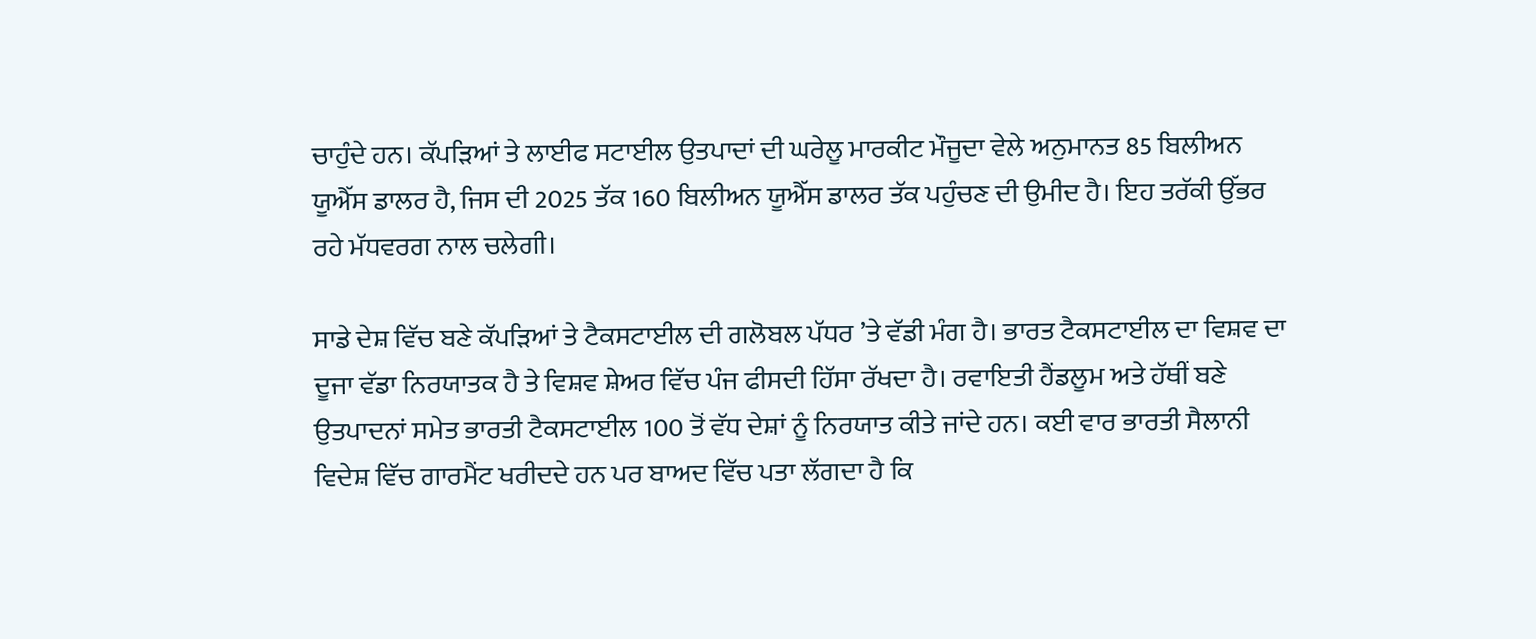ਚਾਹੁੰਦੇ ਹਨ। ਕੱਪੜਿਆਂ ਤੇ ਲਾਈਫ ਸਟਾਈਲ ਉਤਪਾਦਾਂ ਦੀ ਘਰੇਲੂ ਮਾਰਕੀਟ ਮੌਜੂਦਾ ਵੇਲੇ ਅਨੁਮਾਨਤ 85 ਬਿਲੀਅਨ ਯੂਐੱਸ ਡਾਲਰ ਹੈ, ਜਿਸ ਦੀ 2025 ਤੱਕ 160 ਬਿਲੀਅਨ ਯੂਐੱਸ ਡਾਲਰ ਤੱਕ ਪਹੁੰਚਣ ਦੀ ਉਮੀਦ ਹੈ। ਇਹ ਤਰੱਕੀ ਉੱਭਰ ਰਹੇ ਮੱਧਵਰਗ ਨਾਲ ਚਲੇਗੀ।

ਸਾਡੇ ਦੇਸ਼ ਵਿੱਚ ਬਣੇ ਕੱਪੜਿਆਂ ਤੇ ਟੈਕਸਟਾਈਲ ਦੀ ਗਲੋਬਲ ਪੱਧਰ ’ਤੇ ਵੱਡੀ ਮੰਗ ਹੈ। ਭਾਰਤ ਟੈਕਸਟਾਈਲ ਦਾ ਵਿਸ਼ਵ ਦਾ ਦੂਜਾ ਵੱਡਾ ਨਿਰਯਾਤਕ ਹੈ ਤੇ ਵਿਸ਼ਵ ਸ਼ੇਅਰ ਵਿੱਚ ਪੰਜ ਫੀਸਦੀ ਹਿੱਸਾ ਰੱਖਦਾ ਹੈ। ਰਵਾਇਤੀ ਹੈਂਡਲੂਮ ਅਤੇ ਹੱਥੀਂ ਬਣੇ ਉਤਪਾਦਨਾਂ ਸਮੇਤ ਭਾਰਤੀ ਟੈਕਸਟਾਈਲ 100 ਤੋਂ ਵੱਧ ਦੇਸ਼ਾਂ ਨੂੰ ਨਿਰਯਾਤ ਕੀਤੇ ਜਾਂਦੇ ਹਨ। ਕਈ ਵਾਰ ਭਾਰਤੀ ਸੈਲਾਨੀ ਵਿਦੇਸ਼ ਵਿੱਚ ਗਾਰਮੈਂਟ ਖਰੀਦਦੇ ਹਨ ਪਰ ਬਾਅਦ ਵਿੱਚ ਪਤਾ ਲੱਗਦਾ ਹੈ ਕਿ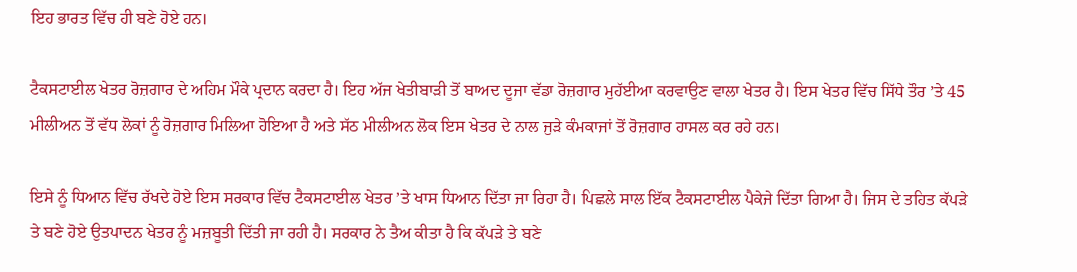ਇਹ ਭਾਰਤ ਵਿੱਚ ਹੀ ਬਣੇ ਹੋਏ ਹਨ।

ਟੈਕਸਟਾਈਲ ਖੇਤਰ ਰੋਜ਼ਗਾਰ ਦੇ ਅਹਿਮ ਮੌਕੇ ਪ੍ਰਦਾਨ ਕਰਦਾ ਹੈ। ਇਹ ਅੱਜ ਖੇਤੀਬਾੜੀ ਤੋਂ ਬਾਅਦ ਦੂਜਾ ਵੱਡਾ ਰੋਜ਼ਗਾਰ ਮੁਹੱਈਆ ਕਰਵਾਉਣ ਵਾਲਾ ਖੇਤਰ ਹੈ। ਇਸ ਖੇਤਰ ਵਿੱਚ ਸਿੱਧੇ ਤੌਰ ’ਤੇ 45 ਮੀਲੀਅਨ ਤੋਂ ਵੱਧ ਲੋਕਾਂ ਨੂੰ ਰੋਜ਼ਗਾਰ ਮਿਲਿਆ ਹੋਇਆ ਹੈ ਅਤੇ ਸੱਠ ਮੀਲੀਅਨ ਲੋਕ ਇਸ ਖੇਤਰ ਦੇ ਨਾਲ ਜੁੜੇ ਕੰਮਕਾਜਾਂ ਤੋਂ ਰੋਜ਼ਗਾਰ ਹਾਸਲ ਕਰ ਰਹੇ ਹਨ।

ਇਸੇ ਨੂੰ ਧਿਆਨ ਵਿੱਚ ਰੱਖਦੇ ਹੋਏ ਇਸ ਸਰਕਾਰ ਵਿੱਚ ਟੈਕਸਟਾਈਲ ਖੇਤਰ ’ਤੇ ਖਾਸ ਧਿਆਨ ਦਿੱਤਾ ਜਾ ਰਿਹਾ ਹੈ। ਪਿਛਲੇ ਸਾਲ ਇੱਕ ਟੈਕਸਟਾਈਲ ਪੈਕੇਜੇ ਦਿੱਤਾ ਗਿਆ ਹੈ। ਜਿਸ ਦੇ ਤਹਿਤ ਕੱਪੜੇ ਤੇ ਬਣੇ ਹੋਏ ਉਤਪਾਦਨ ਖੇਤਰ ਨੂੰ ਮਜ਼ਬੂਤੀ ਦਿੱਤੀ ਜਾ ਰਹੀ ਹੈ। ਸਰਕਾਰ ਨੇ ਤੈਅ ਕੀਤਾ ਹੈ ਕਿ ਕੱਪੜੇ ਤੇ ਬਣੇ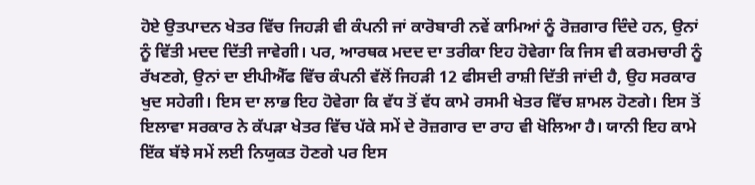ਹੋਏ ਉਤਪਾਦਨ ਖੇਤਰ ਵਿੱਚ ਜਿਹੜੀ ਵੀ ਕੰਪਨੀ ਜਾਂ ਕਾਰੋਬਾਰੀ ਨਵੇਂ ਕਾਮਿਆਂ ਨੂੰ ਰੋਜ਼ਗਾਰ ਦਿੰਦੇ ਹਨ, ਉਨਾਂ ਨੂੰ ਵਿੱਤੀ ਮਦਦ ਦਿੱਤੀ ਜਾਵੇਗੀ। ਪਰ, ਆਰਥਕ ਮਦਦ ਦਾ ਤਰੀਕਾ ਇਹ ਹੋਵੇਗਾ ਕਿ ਜਿਸ ਵੀ ਕਰਮਚਾਰੀ ਨੂੰ ਰੱਖਣਗੇ, ਉਨਾਂ ਦਾ ਈਪੀਐੱਫ ਵਿੱਚ ਕੰਪਨੀ ਵੱਲੋਂ ਜਿਹੜੀ 12 ਫੀਸਦੀ ਰਾਸ਼ੀ ਦਿੱਤੀ ਜਾਂਦੀ ਹੈ, ਉਹ ਸਰਕਾਰ ਖੁਦ ਸਹੇਗੀ। ਇਸ ਦਾ ਲਾਭ ਇਹ ਹੋਵੇਗਾ ਕਿ ਵੱਧ ਤੋਂ ਵੱਧ ਕਾਮੇ ਰਸਮੀ ਖੇਤਰ ਵਿੱਚ ਸ਼ਾਮਲ ਹੋਣਗੇ। ਇਸ ਤੋਂ ਇਲਾਵਾ ਸਰਕਾਰ ਨੇ ਕੱਪੜਾ ਖੇਤਰ ਵਿੱਚ ਪੱਕੇ ਸਮੇਂ ਦੇ ਰੋਜ਼ਗਾਰ ਦਾ ਰਾਹ ਵੀ ਖੋਲਿਆ ਹੈ। ਯਾਨੀ ਇਹ ਕਾਮੇ ਇੱਕ ਬੱਝੇ ਸਮੇਂ ਲਈ ਨਿਯੁਕਤ ਹੋਣਗੇ ਪਰ ਇਸ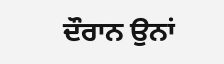ਦੌਰਾਨ ਉਨਾਂ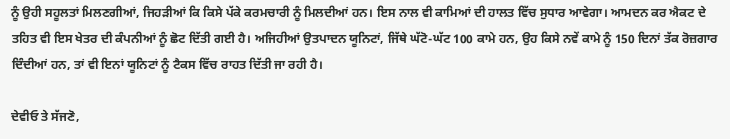ਨੂੰ ਉਹੀ ਸਹੂਲਤਾਂ ਮਿਲਣਗੀਆਂ, ਜਿਹੜੀਆਂ ਕਿ ਕਿਸੇ ਪੱਕੇ ਕਰਮਚਾਰੀ ਨੂੰ ਮਿਲਦੀਆਂ ਹਨ। ਇਸ ਨਾਲ ਵੀ ਕਾਮਿਆਂ ਦੀ ਹਾਲਤ ਵਿੱਚ ਸੁਧਾਰ ਆਵੇਗਾ। ਆਮਦਨ ਕਰ ਐਕਟ ਦੇ ਤਹਿਤ ਵੀ ਇਸ ਖੇਤਰ ਦੀ ਕੰਪਨੀਆਂ ਨੂੰ ਛੋਟ ਦਿੱਤੀ ਗਈ ਹੈ। ਅਜਿਹੀਆਂ ਉਤਪਾਦਨ ਯੂਨਿਟਾਂ, ਜਿੱਥੇ ਘੱਟੋ-ਘੱਟ 100 ਕਾਮੇ ਹਨ, ਉਹ ਕਿਸੇ ਨਵੇਂ ਕਾਮੇ ਨੂੰ 150 ਦਿਨਾਂ ਤੱਕ ਰੋਜ਼ਗਾਰ ਦਿੰਦੀਆਂ ਹਨ, ਤਾਂ ਵੀ ਇਨਾਂ ਯੂਨਿਟਾਂ ਨੂੰ ਟੈਕਸ ਵਿੱਚ ਰਾਹਤ ਦਿੱਤੀ ਜਾ ਰਹੀ ਹੈ।

ਦੇਵੀਓ ਤੇ ਸੱਜਣੋ,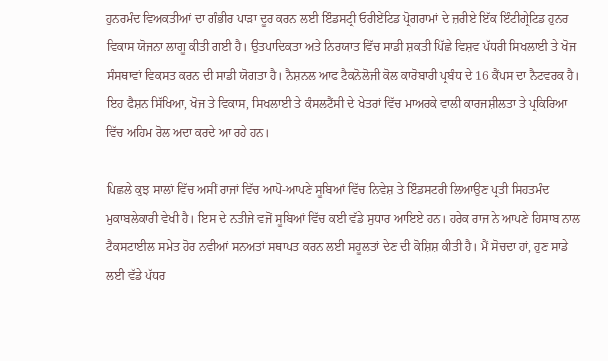ਹੁਨਰਮੰਦ ਵਿਅਕਤੀਆਂ ਦਾ ਗੰਭੀਰ ਪਾੜਾ ਦੂਰ ਕਰਨ ਲਈ ਇੰਡਸਟ੍ਰੀ ਓਰੀਏਂਟਿਡ ਪ੍ਰੋਗਰਾਮਾਂ ਦੇ ਜ਼ਰੀਏ ਇੱਕ ਇੰਟੀਗ੍ਰੇਟਿਡ ਹੁਨਰ ਵਿਕਾਸ ਯੋਜਨਾ ਲਾਗੂ ਕੀਤੀ ਗਈ ਹੈ। ਉਤਪਾਦਿਕਤਾ ਅਤੇ ਨਿਰਯਾਤ ਵਿੱਚ ਸਾਡੀ ਸ਼ਕਤੀ ਪਿੱਛੇ ਵਿਸ਼ਵ ਪੱਧਰੀ ਸਿਖਲਾਈ ਤੇ ਖੋਜ ਸੰਸਥਾਵਾਂ ਵਿਕਸਤ ਕਰਨ ਦੀ ਸਾਡੀ ਯੋਗਤਾ ਹੈ। ਨੈਸ਼ਨਲ ਆਫ ਟੈਕਨੋਲੋਜੀ ਕੋਲ ਕਾਰੋਬਾਰੀ ਪ੍ਰਬੰਧ ਦੇ 16 ਕੈਂਪਸ ਦਾ ਨੈਟਵਰਕ ਹੈ। ਇਹ ਫੈਸ਼ਨ ਸਿੱਖਿਆ, ਖੋਜ ਤੇ ਵਿਕਾਸ, ਸਿਖਲਾਈ ਤੇ ਕੰਸਲਟੈਂਸੀ ਦੇ ਖੇਤਰਾਂ ਵਿੱਚ ਮਾਅਰਕੇ ਵਾਲੀ ਕਾਰਜਸ਼ੀਲਤਾ ਤੇ ਪ੍ਰਕਿਰਿਆ ਵਿੱਚ ਅਹਿਮ ਰੋਲ ਅਦਾ ਕਰਦੇ ਆ ਰਹੇ ਹਨ।

ਪਿਛਲੇ ਕੁਝ ਸਾਲਾਂ ਵਿੱਚ ਅਸੀਂ ਰਾਜਾਂ ਵਿੱਚ ਆਪੋ-ਆਪਣੇ ਸੂਬਿਆਂ ਵਿੱਚ ਨਿਵੇਸ਼ ਤੇ ਇੰਡਸਟਰੀ ਲਿਆਉਣ ਪ੍ਰਤੀ ਸਿਹਤਮੰਦ ਮੁਕਾਬਲੇਕਾਰੀ ਵੇਖੀ ਹੈ। ਇਸ ਦੇ ਨਤੀਜੇ ਵਜੋਂ ਸੂਬਿਆਂ ਵਿੱਚ ਕਈ ਵੱਡੇ ਸੁਧਾਰ ਆਇਏ ਹਨ। ਹਰੇਕ ਰਾਜ ਨੇ ਆਪਣੇ ਹਿਸਾਬ ਨਾਲ ਟੈਕਸਟਾਈਲ ਸਮੇਤ ਹੋਰ ਨਵੀਆਂ ਸਨਅਤਾਂ ਸਥਾਪਤ ਕਰਨ ਲਈ ਸਹੂਲਤਾਂ ਦੇਣ ਦੀ ਕੋਸ਼ਿਸ਼ ਕੀਤੀ ਹੈ। ਮੈਂ ਸੋਚਦਾ ਹਾਂ, ਹੁਣ ਸਾਡੇ ਲਈ ਵੱਡੇ ਪੱਧਰ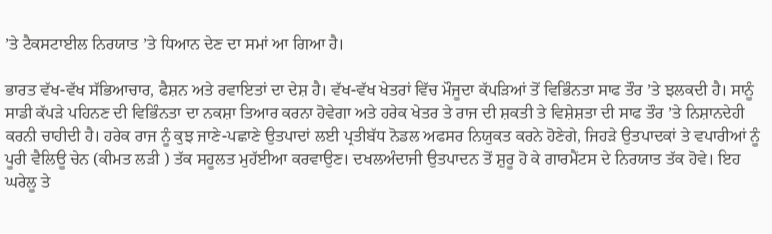’ਤੇ ਟੈਕਸਟਾਈਲ ਨਿਰਯਾਤ ’ਤੇ ਧਿਆਨ ਦੇਣ ਦਾ ਸਮਾਂ ਆ ਗਿਆ ਹੈ।

ਭਾਰਤ ਵੱਖ-ਵੱਖ ਸੱਭਿਆਚਾਰ, ਫੈਸ਼ਨ ਅਤੇ ਰਵਾਇਤਾਂ ਦਾ ਦੇਸ਼ ਹੈ। ਵੱਖ-ਵੱਖ ਖੇਤਰਾਂ ਵਿੱਚ ਮੌਜੂਦਾ ਕੱਪੜਿਆਂ ਤੋਂ ਵਿਭਿੰਨਤਾ ਸਾਫ ਤੌਰ ’ਤੇ ਝਲਕਦੀ ਹੈ। ਸਾਨੂੰ ਸਾਡੀ ਕੱਪੜੇ ਪਹਿਨਣ ਦੀ ਵਿਭਿੰਨਤਾ ਦਾ ਨਕਸ਼ਾ ਤਿਆਰ ਕਰਨਾ ਹੋਵੇਗਾ ਅਤੇ ਹਰੇਕ ਖੇਤਰ ਤੇ ਰਾਜ ਦੀ ਸ਼ਕਤੀ ਤੇ ਵਿਸ਼ੇਸ਼ਤਾ ਦੀ ਸਾਫ ਤੌਰ ’ਤੇ ਨਿਸ਼ਾਨਦੇਹੀ ਕਰਨੀ ਚਾਹੀਦੀ ਹੈ। ਹਰੇਕ ਰਾਜ ਨੂੰ ਕੁਝ ਜਾਣੇ-ਪਛਾਣੇ ਉਤਪਾਦਾਂ ਲਈ ਪ੍ਰਤੀਬੱਧ ਨੋਡਲ ਅਫਸਰ ਨਿਯੁਕਤ ਕਰਨੇ ਹੋਣੇਗੇ, ਜਿਹੜੇ ਉਤਪਾਦਕਾਂ ਤੇ ਵਪਾਰੀਆਂ ਨੂੰ ਪੂਰੀ ਵੈਲਿਊ ਚੇਨ (ਕੀਮਤ ਲੜੀ ) ਤੱਕ ਸਹੂਲਤ ਮੁਹੱਈਆ ਕਰਵਾਉਣ। ਦਖਲਅੰਦਾਜੀ ਉਤਪਾਦਨ ਤੋਂ ਸ਼ੁਰੂ ਹੋ ਕੇ ਗਾਰਮੈਂਟਸ ਦੇ ਨਿਰਯਾਤ ਤੱਕ ਹੋਵੇ। ਇਹ ਘਰੇਲੂ ਤੇ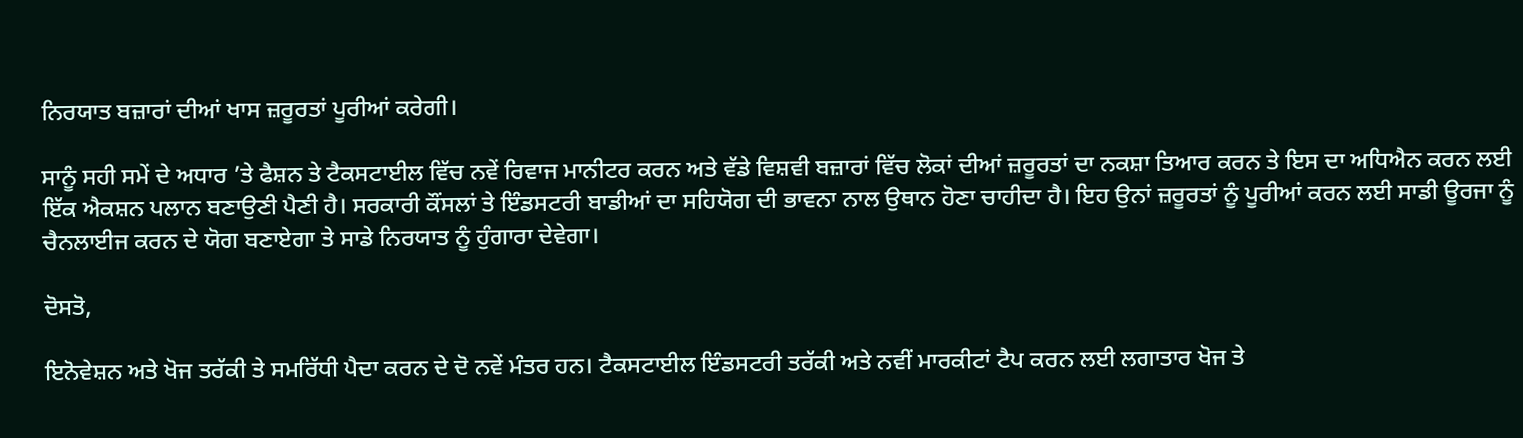ਨਿਰਯਾਤ ਬਜ਼ਾਰਾਂ ਦੀਆਂ ਖਾਸ ਜ਼ਰੂਰਤਾਂ ਪੂਰੀਆਂ ਕਰੇਗੀ।

ਸਾਨੂੰ ਸਹੀ ਸਮੇਂ ਦੇ ਅਧਾਰ ’ਤੇ ਫੈਸ਼ਨ ਤੇ ਟੈਕਸਟਾਈਲ ਵਿੱਚ ਨਵੇਂ ਰਿਵਾਜ ਮਾਨੀਟਰ ਕਰਨ ਅਤੇ ਵੱਡੇ ਵਿਸ਼ਵੀ ਬਜ਼ਾਰਾਂ ਵਿੱਚ ਲੋਕਾਂ ਦੀਆਂ ਜ਼ਰੂਰਤਾਂ ਦਾ ਨਕਸ਼ਾ ਤਿਆਰ ਕਰਨ ਤੇ ਇਸ ਦਾ ਅਧਿਐਨ ਕਰਨ ਲਈ ਇੱਕ ਐਕਸ਼ਨ ਪਲਾਨ ਬਣਾਉਣੀ ਪੈਣੀ ਹੈ। ਸਰਕਾਰੀ ਕੌਂਸਲਾਂ ਤੇ ਇੰਡਸਟਰੀ ਬਾਡੀਆਂ ਦਾ ਸਹਿਯੋਗ ਦੀ ਭਾਵਨਾ ਨਾਲ ਉਥਾਨ ਹੋਣਾ ਚਾਹੀਦਾ ਹੈ। ਇਹ ਉਨਾਂ ਜ਼ਰੂਰਤਾਂ ਨੂੰ ਪੂਰੀਆਂ ਕਰਨ ਲਈ ਸਾਡੀ ਊਰਜਾ ਨੂੰ ਚੈਨਲਾਈਜ ਕਰਨ ਦੇ ਯੋਗ ਬਣਾਏਗਾ ਤੇ ਸਾਡੇ ਨਿਰਯਾਤ ਨੂੰ ਹੁੰਗਾਰਾ ਦੇਵੇਗਾ।

ਦੋਸਤੋ,

ਇਨੋਵੇਸ਼ਨ ਅਤੇ ਖੋਜ ਤਰੱਕੀ ਤੇ ਸਮਰਿੱਧੀ ਪੈਦਾ ਕਰਨ ਦੇ ਦੋ ਨਵੇਂ ਮੰਤਰ ਹਨ। ਟੈਕਸਟਾਈਲ ਇੰਡਸਟਰੀ ਤਰੱਕੀ ਅਤੇ ਨਵੀਂ ਮਾਰਕੀਟਾਂ ਟੈਪ ਕਰਨ ਲਈ ਲਗਾਤਾਰ ਖੋਜ ਤੇ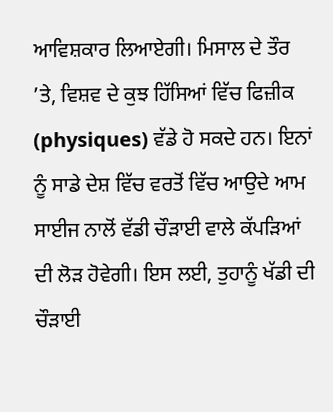ਆਵਿਸ਼ਕਾਰ ਲਿਆਏਗੀ। ਮਿਸਾਲ ਦੇ ਤੌਰ ’ਤੇ, ਵਿਸ਼ਵ ਦੇ ਕੁਝ ਹਿੱਸਿਆਂ ਵਿੱਚ ਫਿਜ਼ੀਕ (physiques) ਵੱਡੇ ਹੋ ਸਕਦੇ ਹਨ। ਇਨਾਂ ਨੂੰ ਸਾਡੇ ਦੇਸ਼ ਵਿੱਚ ਵਰਤੋਂ ਵਿੱਚ ਆਉਦੇ ਆਮ ਸਾਈਜ ਨਾਲੋਂ ਵੱਡੀ ਚੌੜਾਈ ਵਾਲੇ ਕੱਪੜਿਆਂ ਦੀ ਲੋੜ ਹੋਵੇਗੀ। ਇਸ ਲਈ, ਤੁਹਾਨੂੰ ਖੱਡੀ ਦੀ ਚੌੜਾਈ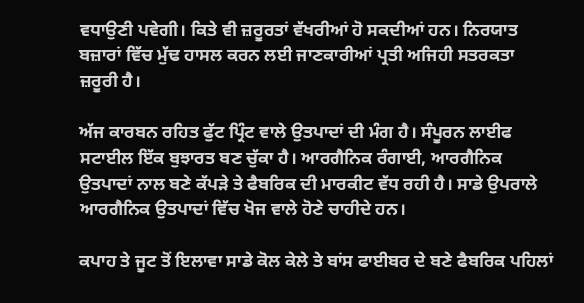ਵਧਾਉਣੀ ਪਵੇਗੀ। ਕਿਤੇ ਵੀ ਜ਼ਰੂਰਤਾਂ ਵੱਖਰੀਆਂ ਹੋ ਸਕਦੀਆਂ ਹਨ। ਨਿਰਯਾਤ ਬਜ਼ਾਰਾਂ ਵਿੱਚ ਮੁੱਢ ਹਾਸਲ ਕਰਨ ਲਈ ਜਾਣਕਾਰੀਆਂ ਪ੍ਰਤੀ ਅਜਿਹੀ ਸਤਰਕਤਾ ਜ਼ਰੂਰੀ ਹੈ।

ਅੱਜ ਕਾਰਬਨ ਰਹਿਤ ਫੁੱਟ ਪ੍ਰਿੰਟ ਵਾਲੇ ਉਤਪਾਦਾਂ ਦੀ ਮੰਗ ਹੈ। ਸੰਪੂਰਨ ਲਾਈਫ ਸਟਾਈਲ ਇੱਕ ਬੁਝਾਰਤ ਬਣ ਚੁੱਕਾ ਹੈ। ਆਰਗੈਨਿਕ ਰੰਗਾਈ, ਆਰਗੈਨਿਕ ਉਤਪਾਦਾਂ ਨਾਲ ਬਣੇ ਕੱਪੜੇ ਤੇ ਫੈਬਰਿਕ ਦੀ ਮਾਰਕੀਟ ਵੱਧ ਰਹੀ ਹੈ। ਸਾਡੇ ਉਪਰਾਲੇ ਆਰਗੈਨਿਕ ਉਤਪਾਦਾਂ ਵਿੱਚ ਖੋਜ ਵਾਲੇ ਹੋਣੇ ਚਾਹੀਦੇ ਹਨ।

ਕਪਾਹ ਤੇ ਜੂਟ ਤੋਂ ਇਲਾਵਾ ਸਾਡੇ ਕੋਲ ਕੇਲੇ ਤੇ ਬਾਂਸ ਫਾਈਬਰ ਦੇ ਬਣੇ ਫੈਬਰਿਕ ਪਹਿਲਾਂ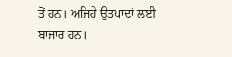ਤੋਂ ਹਨ। ਅਜਿਹੇ ਉਤਪਾਦਾਂ ਲਈ ਬਾਜਾਰ ਹਨ।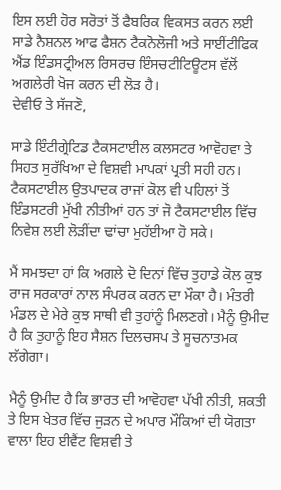ਇਸ ਲਈ ਹੋਰ ਸਰੋਤਾਂ ਤੋਂ ਫੈਬਰਿਕ ਵਿਕਸਤ ਕਰਨ ਲਈ ਸਾਡੇ ਨੈਸ਼ਨਲ ਆਫ ਫੈਸ਼ਨ ਟੈਕਨੋਲੋਜੀ ਅਤੇ ਸਾਈਂਟੀਫਿਕ ਐਂਡ ਇੰਡਸਟ੍ਰੀਅਲ ਰਿਸਰਚ ਇੰਸਚਟੀਟਿਊਟਸ ਵੱਲੋਂ ਅਗਲੇਰੀ ਖੋਜ ਕਰਨ ਦੀ ਲੋੜ ਹੈ।
ਦੇਵੀਓ ਤੇ ਸੱਜਣੋ,

ਸਾਡੇ ਇੰਟੀਗ੍ਰੇਟਿਡ ਟੈਕਸਟਾਈਲ ਕਲਸਟਰ ਆਵੋਹਵਾ ਤੇ ਸਿਹਤ ਸੁਰੱਖਿਆ ਦੇ ਵਿਸ਼ਵੀ ਮਾਪਕਾਂ ਪ੍ਰਤੀ ਸਹੀ ਹਨ। ਟੈਕਸਟਾਈਲ ਉਤਪਾਦਕ ਰਾਜਾਂ ਕੋਲ ਵੀ ਪਹਿਲਾਂ ਤੋਂ ਇੰਡਸਟਰੀ ਮੁੱਖੀ ਨੀਤੀਆਂ ਹਨ ਤਾਂ ਜੋ ਟੈਕਸਟਾਈਲ ਵਿੱਚ ਨਿਵੇਸ਼ ਲਈ ਲੋੜੀਂਦਾ ਢਾਂਚਾ ਮੁਹੱਈਆ ਹੋ ਸਕੇ।

ਮੈਂ ਸਮਝਦਾ ਹਾਂ ਕਿ ਅਗਲੇ ਦੋ ਦਿਨਾਂ ਵਿੱਚ ਤੁਹਾਡੇ ਕੋਲ ਕੁਝ ਰਾਜ ਸਰਕਾਰਾਂ ਨਾਲ ਸੰਪਰਕ ਕਰਨ ਦਾ ਮੌਕਾ ਹੈ। ਮੰਤਰੀ ਮੰਡਲ ਦੇ ਮੇਰੇ ਕੁਝ ਸਾਥੀ ਵੀ ਤੁਹਾਂਨੂੰ ਮਿਲਣਗੇ। ਮੈਨੂੰ ਉਮੀਦ ਹੈ ਕਿ ਤੁਹਾਨੂੰ ਇਹ ਸੈਸ਼ਨ ਦਿਲਚਸਪ ਤੇ ਸੂਚਨਾਤਮਕ ਲੱਗੇਗਾ।

ਮੈਨੂੰ ਉਮੀਦ ਹੈ ਕਿ ਭਾਰਤ ਦੀ ਆਵੋਹਵਾ ਪੱਖੀ ਨੀਤੀ, ਸ਼ਕਤੀ ਤੇ ਇਸ ਖੇਤਰ ਵਿੱਚ ਜੁੜਨ ਦੇ ਅਪਾਰ ਮੌਕਿਆਂ ਦੀ ਯੋਗਤਾ ਵਾਲਾ ਇਹ ਈਵੈਂਟ ਵਿਸ਼ਵੀ ਤੇ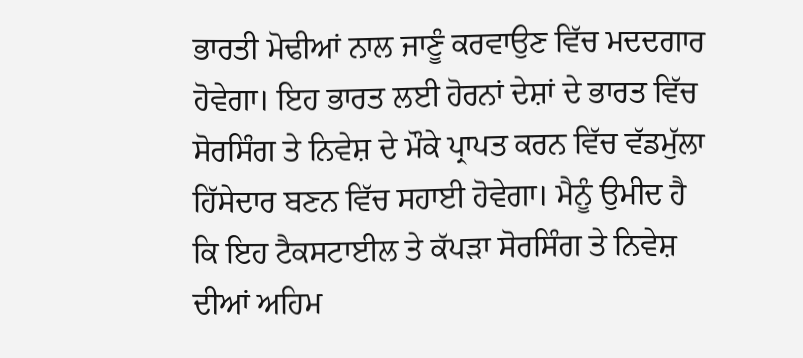ਭਾਰਤੀ ਮੋਢੀਆਂ ਨਾਲ ਜਾਣੂੰ ਕਰਵਾਉਣ ਵਿੱਚ ਮਦਦਗਾਰ ਹੋਵੇਗਾ। ਇਹ ਭਾਰਤ ਲਈ ਹੋਰਨਾਂ ਦੇਸ਼ਾਂ ਦੇ ਭਾਰਤ ਵਿੱਚ ਸੋਰਸਿੰਗ ਤੇ ਨਿਵੇਸ਼ ਦੇ ਮੌਕੇ ਪ੍ਰਾਪਤ ਕਰਨ ਵਿੱਚ ਵੱਡਮੁੱਲਾ ਹਿੱਸੇਦਾਰ ਬਣਨ ਵਿੱਚ ਸਹਾਈ ਹੋਵੇਗਾ। ਮੈਨੂੰ ਉਮੀਦ ਹੈ ਕਿ ਇਹ ਟੈਕਸਟਾਈਲ ਤੇ ਕੱਪੜਾ ਸੋਰਸਿੰਗ ਤੇ ਨਿਵੇਸ਼ ਦੀਆਂ ਅਹਿਮ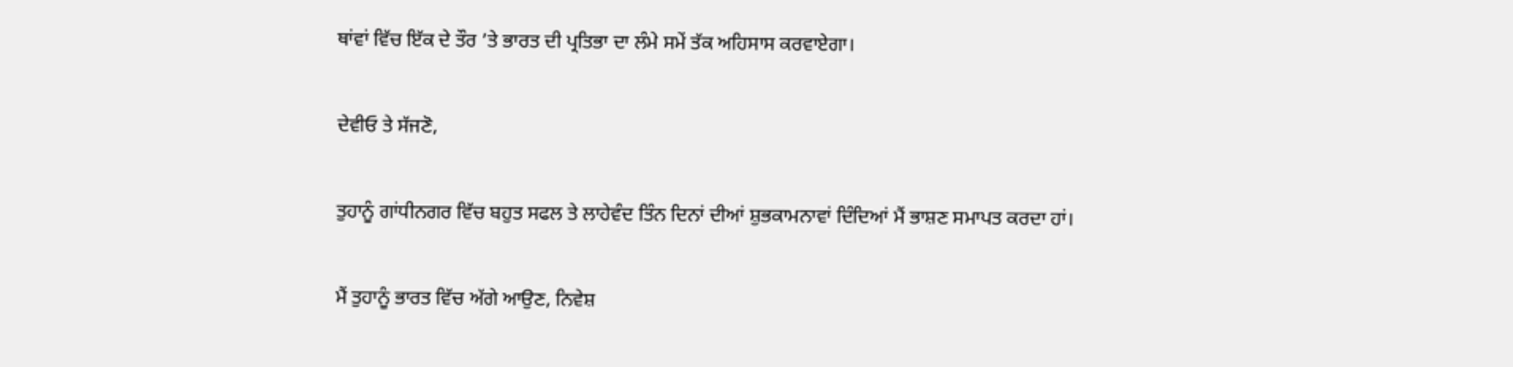ਥਾਂਵਾਂ ਵਿੱਚ ਇੱਕ ਦੇ ਤੌਰ ’ਤੇ ਭਾਰਤ ਦੀ ਪ੍ਰਤਿਭਾ ਦਾ ਲੰਮੇ ਸਮੇਂ ਤੱਕ ਅਹਿਸਾਸ ਕਰਵਾਏਗਾ।

ਦੇਵੀਓ ਤੇ ਸੱਜਣੋ,

ਤੁਹਾਨੂੰ ਗਾਂਧੀਨਗਰ ਵਿੱਚ ਬਹੁਤ ਸਫਲ ਤੇ ਲਾਹੇਵੰਦ ਤਿੰਨ ਦਿਨਾਂ ਦੀਆਂ ਸ਼ੁਭਕਾਮਨਾਵਾਂ ਦਿੰਦਿਆਂ ਮੈਂ ਭਾਸ਼ਣ ਸਮਾਪਤ ਕਰਦਾ ਹਾਂ।

ਮੈਂ ਤੁਹਾਨੂੰ ਭਾਰਤ ਵਿੱਚ ਅੱਗੇ ਆਉਣ, ਨਿਵੇਸ਼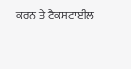ਕਰਨ ਤੇ ਟੈਕਸਟਾਈਲ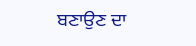ਬਣਾਉਣ ਦਾ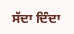ਸੱਦਾ ਦਿੰਦਾ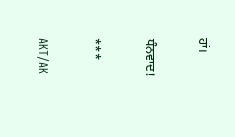ਹਾਂ।

ਧੰਨਵਾਦ!

***

AKT/AK